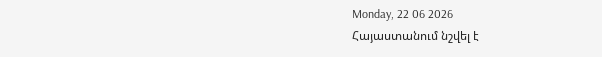Monday, 22 06 2026
Հայաստանում նշվել է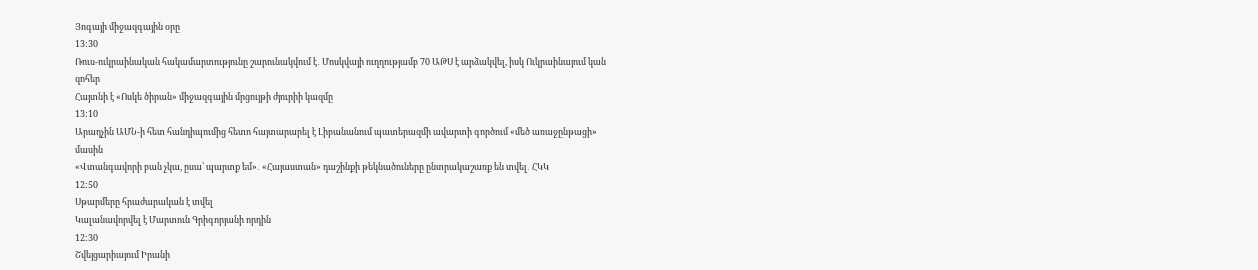Յոգայի միջազգային օրը
13:30
Ռուս-ուկրաինական հակամարտությունը շարունակվում է․ Մոսկվայի ուղղությամբ 70 ԱԹՍ է արձակվել, իսկ Ուկրաինայում կան զոհեր
Հայտնի է «Ոսկե ծիրան» միջազգային մրցույթի ժյուրիի կազմը
13:10
Արաղչին ԱՄՆ-ի հետ հանդիպումից հետո հայտարարել է Լիբանանում պատերազմի ավարտի գործում «մեծ առաջընթացի» մասին
«Վտանգավորի բան չկա, ըսա՝ պարտք եմ»․ «Հայաստան» դաշինքի թեկնածուները ընտրակաշառք են տվել․ ՀԿԿ
12:50
Սթարմերը հրաժարական է տվել
Կալանավորվել է Մարտուն Գրիգորյանի որդին
12:30
Շվեյցարիայում Իրանի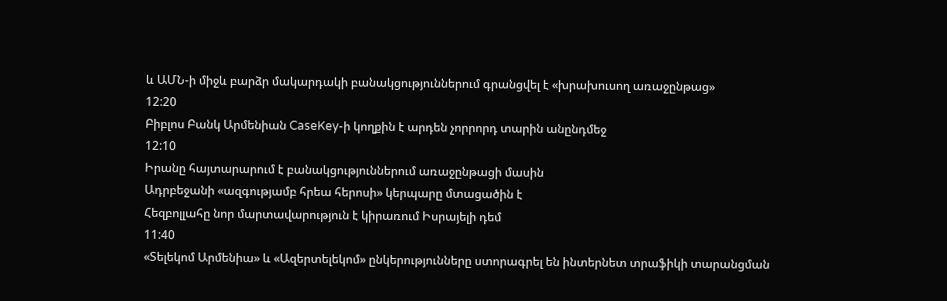և ԱՄՆ-ի միջև բարձր մակարդակի բանակցություններում գրանցվել է «խրախուսող առաջընթաց»
12:20
Բիբլոս Բանկ Արմենիան CaseKey-ի կողքին է արդեն չորրորդ տարին անընդմեջ
12:10
Իրանը հայտարարում է բանակցություններում առաջընթացի մասին
Ադրբեջանի «ազգությամբ հրեա հերոսի» կերպարը մտացածին է
Հեզբոլլահը նոր մարտավարություն է կիրառում Իսրայելի դեմ
11:40
«Տելեկոմ Արմենիա» և «Ազերտելեկոմ» ընկերությունները ստորագրել են ինտերնետ տրաֆիկի տարանցման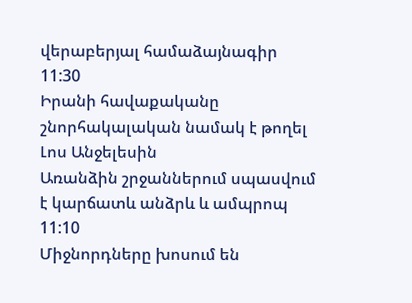վերաբերյալ համաձայնագիր
11:30
Իրանի հավաքականը շնորհակալական նամակ է թողել Լոս Անջելեսին
Առանձին շրջաններում սպասվում է կարճատև անձրև և ամպրոպ
11:10
Միջնորդները խոսում են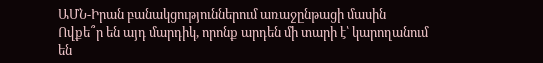ԱՄՆ-Իրան բանակցություններում առաջընթացի մասին
Ովքե՞ր են այդ մարդիկ, որոնք արդեն մի տարի է՝ կարողանում են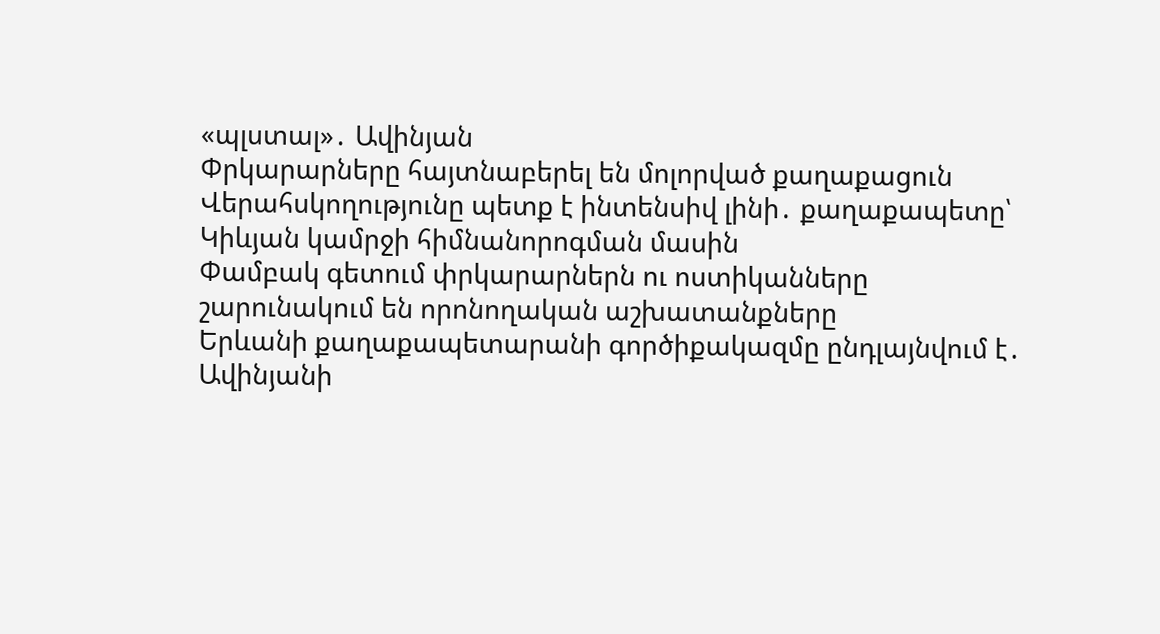«պլստալ»․ Ավինյան
Փրկարարները հայտնաբերել են մոլորված քաղաքացուն
Վերահսկողությունը պետք է ինտենսիվ լինի․ քաղաքապետը՝ Կիևյան կամրջի հիմնանորոգման մասին
Փամբակ գետում փրկարարներն ու ոստիկանները շարունակում են որոնողական աշխատանքները
Երևանի քաղաքապետարանի գործիքակազմը ընդլայնվում է․ Ավինյանի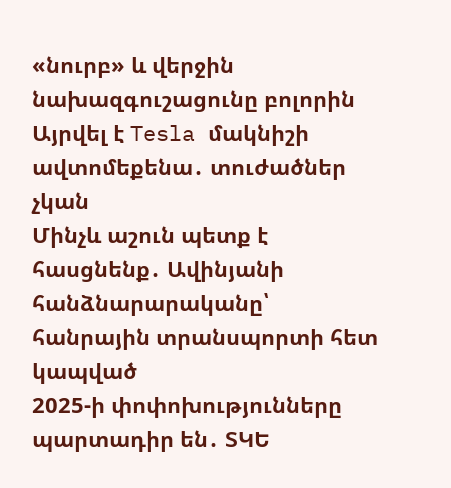«նուրբ» և վերջին նախազգուշացունը բոլորին
Այրվել է Tesla մակնիշի ավտոմեքենա․ տուժածներ չկան
Մինչև աշուն պետք է հասցնենք․ Ավինյանի հանձնարարականը՝ հանրային տրանսպորտի հետ կապված
2025-ի փոփոխությունները պարտադիր են․ ՏԿԵ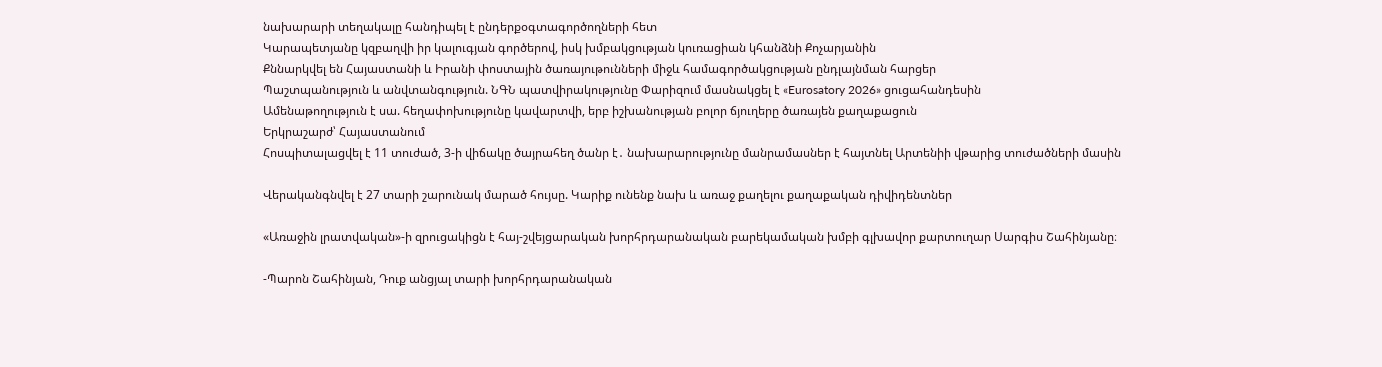նախարարի տեղակալը հանդիպել է ընդերքօգտագործողների հետ
Կարապետյանը կզբաղվի իր կալուգյան գործերով, իսկ խմբակցության կուռացիան կհանձնի Քոչարյանին
Քննարկվել են Հայաստանի և Իրանի փոստային ծառայութունների միջև համագործակցության ընդլայնման հարցեր
Պաշտպանություն և անվտանգություն. ՆԳՆ պատվիրակությունը Փարիզում մասնակցել է «Eurosatory 2026» ցուցահանդեսին
Ամենաթողություն է սա. հեղափոխությունը կավարտվի, երբ իշխանության բոլոր ճյուղերը ծառայեն քաղաքացուն
Երկրաշարժ՝ Հայաստանում
Հոսպիտալացվել է 11 տուժած, 3-ի վիճակը ծայրահեղ ծանր է․ նախարարությունը մանրամասներ է հայտնել Արտենիի վթարից տուժածների մասին

Վերականգնվել է 27 տարի շարունակ մարած հույսը. Կարիք ունենք նախ և առաջ քաղելու քաղաքական դիվիդենտներ

«Առաջին լրատվական»-ի զրուցակիցն է հայ-շվեյցարական խորհրդարանական բարեկամական խմբի գլխավոր քարտուղար Սարգիս Շահինյանը։

-Պարոն Շահինյան, Դուք անցյալ տարի խորհրդարանական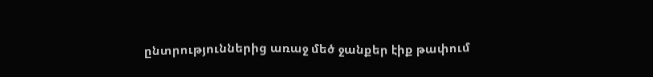ընտրություններից առաջ մեծ ջանքեր էիք թափում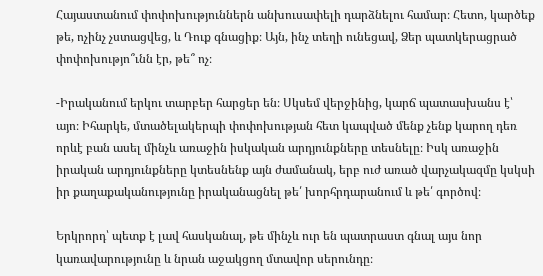Հայաստանում փոփոխություններն անխուսափելի դարձնելու համար։ Հետո, կարծեք թե, ոչինչ չստացվեց, և Դուք գնացիք։ Այն, ինչ տեղի ունեցավ, Ձեր պատկերացրած փոփոխությո՞ւնն էր, թե՞ ոչ։

-Իրականում երկու տարբեր հարցեր են։ Սկսեմ վերջինից, կարճ պատասխանս է՝ այո։ Իհարկե, մտածելակերպի փոփոխության հետ կապված մենք չենք կարող դեռ որևէ բան ասել մինչև առաջին իսկական արդյունքները տեսնելը։ Իսկ առաջին իրական արդյունքները կտեսնենք այն ժամանակ, երբ ուժ առած վարչակազմը կսկսի իր քաղաքականությունը իրականացնել թե՛ խորհրդարանում և թե՛ գործով։

Երկրորդ՝ պետք է լավ հասկանալ, թե մինչև ուր են պատրաստ գնալ այս նոր կառավարությունը և նրան աջակցող մտավոր սերունդը։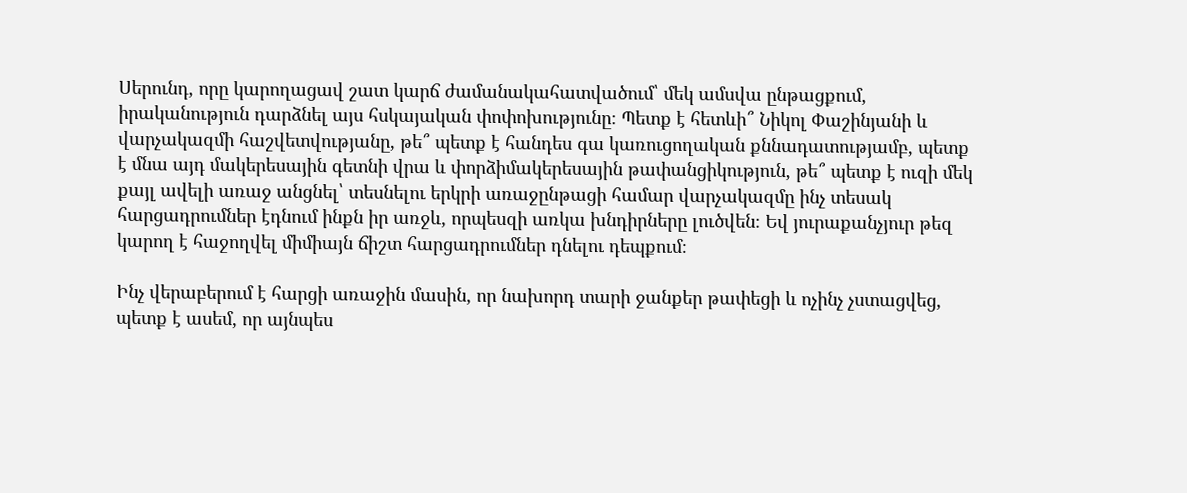Սերունդ, որը կարողացավ շատ կարճ ժամանակահատվածում՝ մեկ ամսվա ընթացքում, իրականություն դարձնել այս հսկայական փոփոխությունը։ Պետք է հետևի՞ Նիկոլ Փաշինյանի և վարչակազմի հաշվետվությանը, թե՞ պետք է հանդես գա կառուցողական քննադատությամբ, պետք է մնա այդ մակերեսային գետնի վրա և փորձիմակերեսային թափանցիկություն, թե՞ պետք է ուզի մեկ քայլ ավելի առաջ անցնել՝ տեսնելու երկրի առաջընթացի համար վարչակազմը ինչ տեսակ հարցադրումներ էդնում ինքն իր առջև, որպեսզի առկա խնդիրները լուծվեն։ Եվ յուրաքանչյուր թեզ կարող է հաջողվել միմիայն ճիշտ հարցադրումներ դնելու դեպքում։

Ինչ վերաբերում է հարցի առաջին մասին, որ նախորդ տարի ջանքեր թափեցի և ոչինչ չստացվեց, պետք է ասեմ, որ այնպես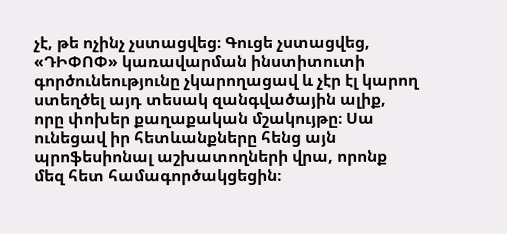չէ, թե ոչինչ չստացվեց։ Գուցե չստացվեց, «ԴԻՓՈՓ» կառավարման ինստիտուտի գործունեությունը չկարողացավ և չէր էլ կարող ստեղծել այդ տեսակ զանգվածային ալիք, որը փոխեր քաղաքական մշակույթը։ Սա ունեցավ իր հետևանքները հենց այն պրոֆեսիոնալ աշխատողների վրա, որոնք մեզ հետ համագործակցեցին։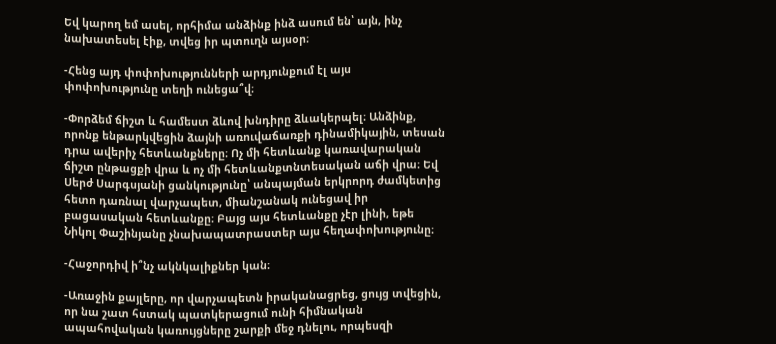Եվ կարող եմ ասել, որհիմա անձինք ինձ ասում են՝ այն, ինչ նախատեսել էիք, տվեց իր պտուղն այսօր։

-Հենց այդ փոփոխությունների արդյունքում էլ այս փոփոխությունը տեղի ունեցա՞վ։

-Փորձեմ ճիշտ և համեստ ձևով խնդիրը ձևակերպել։ Անձինք, որոնք ենթարկվեցին ձայնի առուվաճառքի դինամիկային, տեսան դրա ավերիչ հետևանքները։ Ոչ մի հետևանք կառավարական ճիշտ ընթացքի վրա և ոչ մի հետևանքտնտեսական աճի վրա։ Եվ Սերժ Սարգսյանի ցանկությունը՝ անպայման երկրորդ ժամկետից հետո դառնալ վարչապետ, միանշանակ ունեցավ իր բացասական հետևանքը։ Բայց այս հետևանքը չէր լինի, եթե Նիկոլ Փաշինյանը չնախապատրաստեր այս հեղափոխությունը։

-Հաջորդիվ ի՞նչ ակնկալիքներ կան։

-Առաջին քայլերը, որ վարչապետն իրականացրեց, ցույց տվեցին, որ նա շատ հստակ պատկերացում ունի հիմնական ապահովական կառույցները շարքի մեջ դնելու, որպեսզի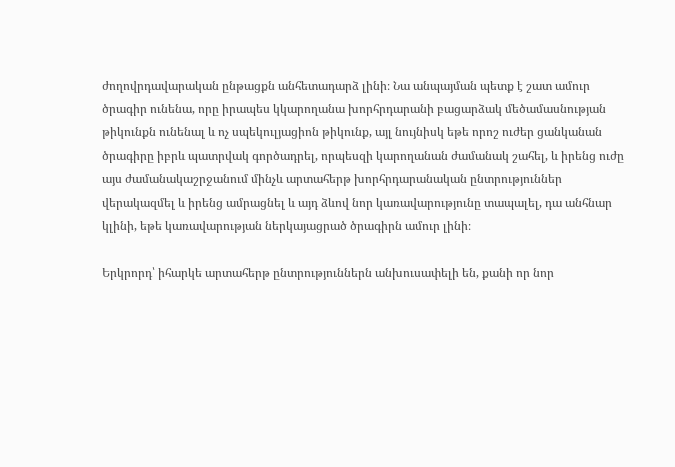ժողովրդավարական ընթացքն անհետադարձ լինի։ Նա անպայման պետք է շատ ամուր ծրագիր ունենա, որը իրապես կկարողանա խորհրդարանի բացարձակ մեծամասնության թիկունքն ունենալ և ոչ սպեկուլյացիոն թիկունք, այլ նույնիսկ եթե որոշ ուժեր ցանկանան ծրագիրը իբրև պատրվակ գործադրել, որպեսզի կարողանան ժամանակ շահել, և իրենց ուժը այս ժամանակաշրջանում մինչև արտահերթ խորհրդարանական ընտրություններ վերակազմել և իրենց ամրացնել և այդ ձևով նոր կառավարությունը տապալել, դա անհնար կլինի, եթե կառավարության ներկայացրած ծրագիրն ամուր լինի։

Երկրորդ՝ իհարկե արտահերթ ընտրություններն անխուսափելի են, քանի որ նոր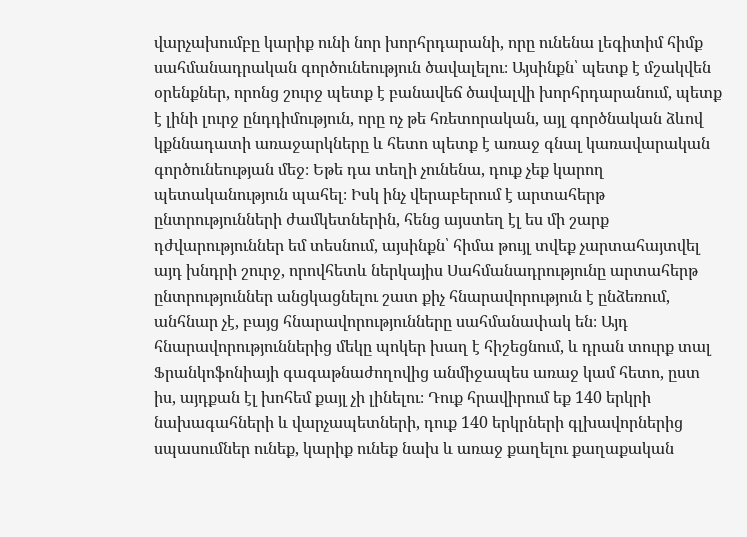վարչախումբը կարիք ունի նոր խորհրդարանի, որը ունենա լեգիտիմ հիմք սահմանադրական գործունեություն ծավալելու։ Այսինքն՝ պետք է մշակվեն օրենքներ, որոնց շուրջ պետք է բանավեճ ծավալվի խորհրդարանում, պետք է լինի լուրջ ընդդիմություն, որը ոչ թե հռետորական, այլ գործնական ձևով կքննադատի առաջարկները և հետո պետք է առաջ գնալ կառավարական գործունեության մեջ։ Եթե դա տեղի չունենա, դուք չեք կարող պետականություն պահել։ Իսկ ինչ վերաբերում է արտահերթ ընտրությունների ժամկետներին, հենց այստեղ էլ ես մի շարք դժվարություններ եմ տեսնում, այսինքն՝ հիմա թույլ տվեք չարտահայտվել այդ խնդրի շուրջ, որովհետև ներկայիս Սահմանադրությունը արտահերթ ընտրություններ անցկացնելու շատ քիչ հնարավորություն է ընձեռում, անհնար չէ, բայց հնարավորությունները սահմանափակ են։ Այդ հնարավորություններից մեկը պոկեր խաղ է հիշեցնում, և դրան տուրք տալ Ֆրանկոֆոնիայի գագաթնաժողովից անմիջապես առաջ կամ հետո, ըստ իս, այդքան էլ խոհեմ քայլ չի լինելու։ Դուք հրավիրում եք 140 երկրի նախագահների և վարչապետների, դուք 140 երկրների գլխավորներից սպասումներ ունեք, կարիք ունեք նախ և առաջ քաղելու քաղաքական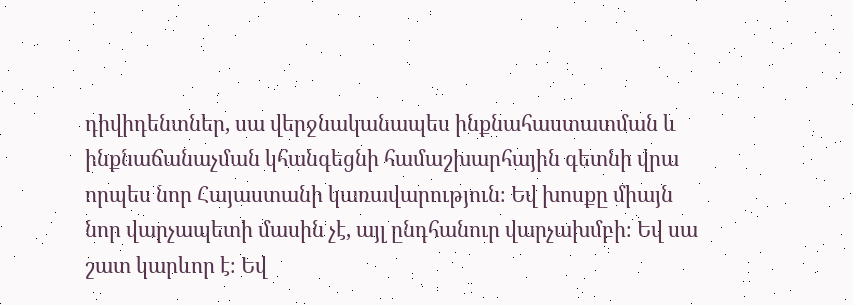դիվիդենտներ, սա վերջնականապես ինքնահաստատման և ինքնաճանաչման կհանգեցնի համաշխարհային գետնի վրա որպես նոր Հայաստանի կառավարություն։ Եվ խոսքը միայն նոր վարչապետի մասին չէ, այլ ընդհանուր վարչախմբի։ Եվ սա շատ կարևոր է։ Եվ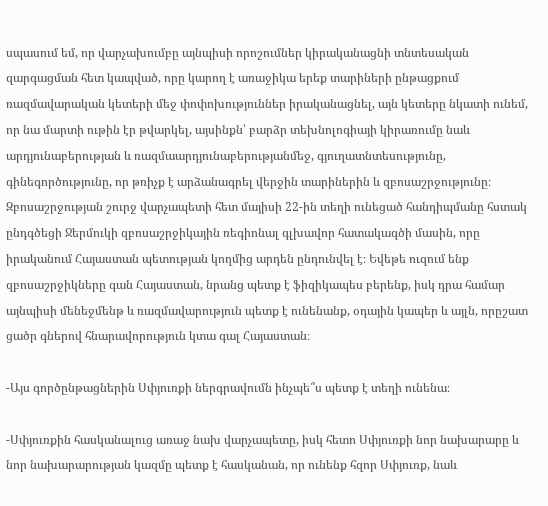սպասում եմ, որ վարչախումբը այնպիսի որոշումներ կիրականացնի տնտեսական զարգացման հետ կապված, որը կարող է առաջիկա երեք տարիների ընթացքում ռազմավարական կետերի մեջ փոփոխություններ իրականացնել, այն կետերը նկատի ունեմ, որ նա մարտի ութին էր թվարկել, այսինքն՝ բարձր տեխնոլոգիայի կիրառումը նաև արդյունաբերության և ռազմաարդյունաբերությանմեջ, գյուղատնտեսությունը, գինեգործությունը, որ թռիչք է արձանագրել վերջին տարիներին և զբոսաշրջությունը։ Զբոսաշրջության շուրջ վարչապետի հետ մայիսի 22-ին տեղի ունեցած հանդիպմանը հստակ ընդգծեցի Ջերմուկի զբոսաշրջիկային ռեգիոնալ գլխավոր հատակագծի մասին, որը իրականում Հայաստան պետության կողմից արդեն ընդունվել է։ Եվեթե ուզում ենք զբոսաշրջիկները գան Հայաստան, նրանց պետք է ֆիզիկապես բերենք, իսկ դրա համար այնպիսի մենեջմենթ և ռազմավարություն պետք է ունենանք, օդային կապեր և այլն, որըշատ ցածր գներով հնարավորություն կտա գալ Հայաստան։

-Այս գործընթացներին Սփյուռքի ներգրավումն ինչպե՞ս պետք է տեղի ունենա։

-Սփյուռքին հասկանալուց առաջ նախ վարչապետը, իսկ հետո Սփյուռքի նոր նախարարը և նոր նախարարության կազմը պետք է հասկանան, որ ունենք հզոր Սփյուռք, նաև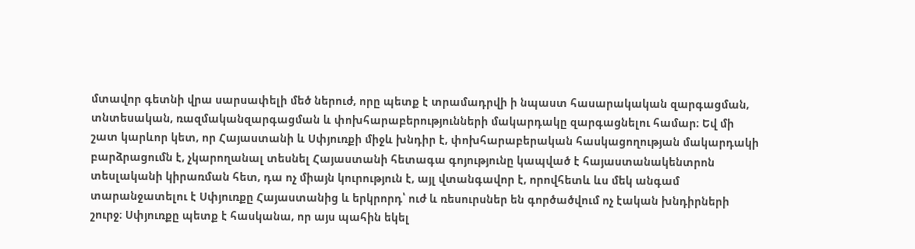մտավոր գետնի վրա սարսափելի մեծ ներուժ, որը պետք է տրամադրվի ի նպաստ հասարակական զարգացման, տնտեսական, ռազմականզարգացման և փոխհարաբերությունների մակարդակը զարգացնելու համար։ Եվ մի շատ կարևոր կետ, որ Հայաստանի և Սփյուռքի միջև խնդիր է, փոխհարաբերական հասկացողության մակարդակի բարձրացումն է, չկարողանալ տեսնել Հայաստանի հետագա գոյությունը կապված է հայաստանակենտրոն տեսլականի կիրառման հետ, դա ոչ միայն կուրություն է, այլ վտանգավոր է, որովհետև ևս մեկ անգամ տարանջատելու է Սփյուռքը Հայաստանից և երկրորդ՝ ուժ և ռեսուրսներ են գործածվում ոչ էական խնդիրների շուրջ։ Սփյուռքը պետք է հասկանա, որ այս պահին եկել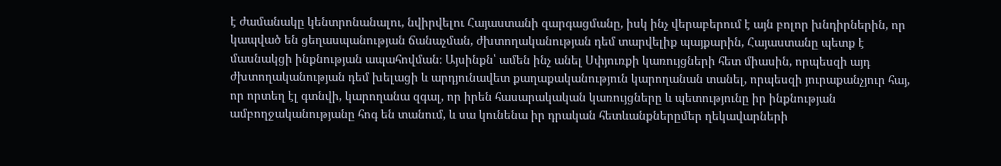է ժամանակը կենտրոնանալու, նվիրվելու Հայաստանի զարգացմանը, իսկ ինչ վերաբերում է այն բոլոր խնդիրներին, որ կապված են ցեղասպանության ճանաչման, ժխտողականության դեմ տարվելիք պայքարին, Հայաստանը պետք է մասնակցի ինքնության ապահովման։ Այսինքն՝ ամեն ինչ անել Սփյուռքի կառույցների հետ միասին, որպեսզի այդ ժխտողականության դեմ խելացի և արդյունավետ քաղաքականություն կարողանան տանել, որպեսզի յուրաքանչյուր հայ, որ որտեղ էլ գտնվի, կարողանա զգալ, որ իրեն հասարակական կառույցները և պետությունը իր ինքնության ամբողջականությանը հոգ են տանում, և սա կունենա իր դրական հետևանքներըմեր ղեկավարների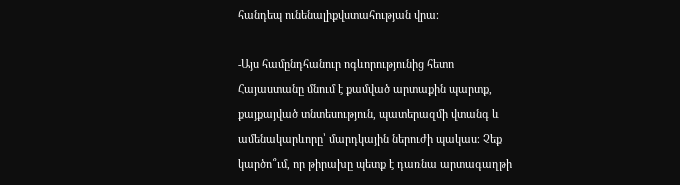հանդեպ ունենալիքվստահության վրա։

-Այս համընդհանուր ոգևորությունից հետո Հայաստանը մնում է քամված արտաքին պարտք, քայքայված տնտեսություն, պատերազմի վտանգ և ամենակարևորը՝ մարդկային ներուժի պակաս։ Չեք կարծո՞ւմ, որ թիրախը պետք է դառնա արտագաղթի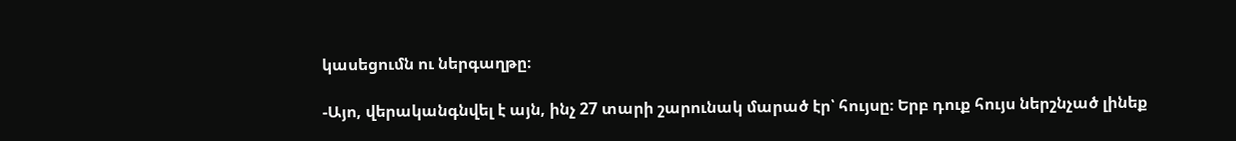կասեցումն ու ներգաղթը։

-Այո, վերականգնվել է այն, ինչ 27 տարի շարունակ մարած էր՝ հույսը։ Երբ դուք հույս ներշնչած լինեք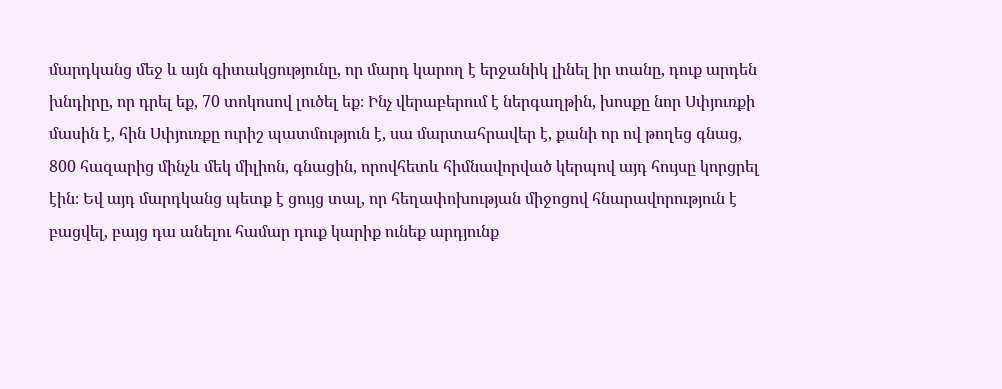մարդկանց մեջ և այն գիտակցությունը, որ մարդ կարող է երջանիկ լինել իր տանը, դուք արդեն խնդիրը, որ դրել եք, 70 տոկոսով լուծել եք։ Ինչ վերաբերում է ներգաղթին, խոսքը նոր Սփյուռքի մասին է, հին Սփյուռքը ուրիշ պատմություն է, սա մարտահրավեր է, քանի որ ով թողեց գնաց, 800 հազարից մինչև մեկ միլիոն, գնացին, որովհետև հիմնավորված կերպով այդ հույսը կորցրել էին։ Եվ այդ մարդկանց պետք է ցույց տալ, որ հեղափոխության միջոցով հնարավորություն է բացվել, բայց դա անելու համար դուք կարիք ունեք արդյունք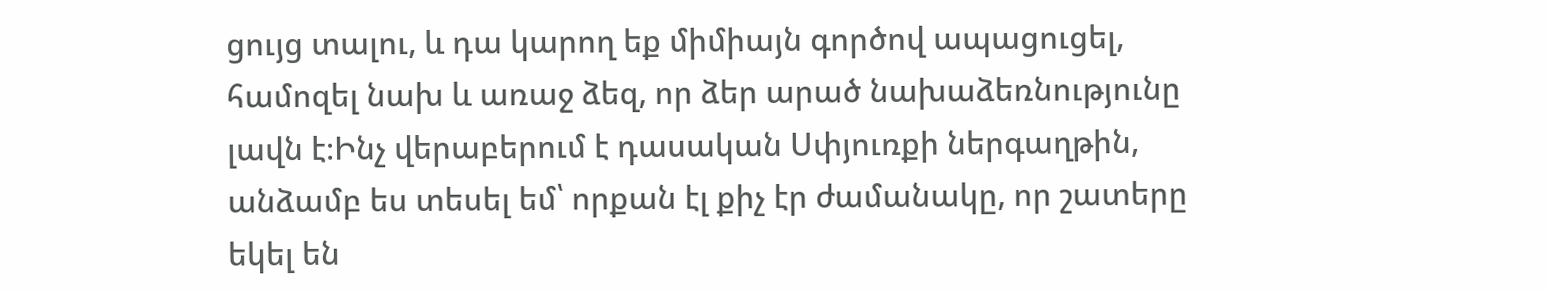ցույց տալու, և դա կարող եք միմիայն գործով ապացուցել, համոզել նախ և առաջ ձեզ, որ ձեր արած նախաձեռնությունը լավն է։Ինչ վերաբերում է դասական Սփյուռքի ներգաղթին, անձամբ ես տեսել եմ՝ որքան էլ քիչ էր ժամանակը, որ շատերը եկել են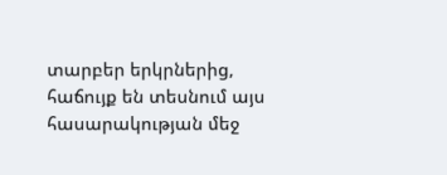տարբեր երկրներից, հաճույք են տեսնում այս հասարակության մեջ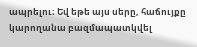ապրելու։ Եվ եթե այս սերը, հաճույքը կարողանա բազմապատկվել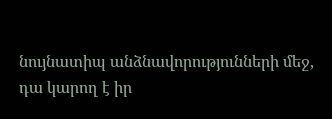նույնատիպ անձնավորությունների մեջ, դա կարող է իր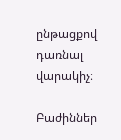ընթացքով դառնալ վարակիչ։

Բաժիններ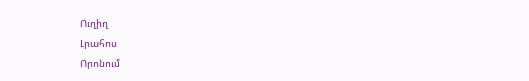Ուղիղ
Լրահոս
Որոնում